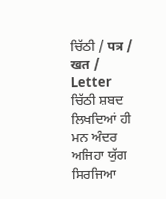ਚਿੱਠੀ / पत्र / खत / Letter
ਚਿੱਠੀ ਸ਼ਬਦ ਲਿਖਦਿਆਂ ਹੀ ਮਨ ਅੰਦਰ ਅਜਿਹਾ ਯੁੱਗ ਸਿਰਜਿਆ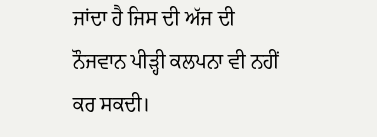ਜਾਂਦਾ ਹੈ ਜਿਸ ਦੀ ਅੱਜ ਦੀ ਨੌਜਵਾਨ ਪੀੜ੍ਹੀ ਕਲਪਨਾ ਵੀ ਨਹੀਂ ਕਰ ਸਕਦੀ।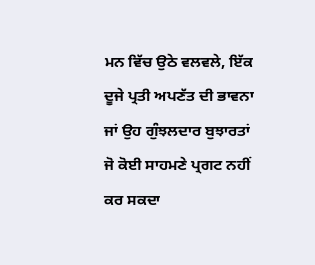ਮਨ ਵਿੱਚ ਉਠੇ ਵਲਵਲੇ, ਇੱਕ ਦੂਜੇ ਪ੍ਰਤੀ ਅਪਣੱਤ ਦੀ ਭਾਵਨਾ ਜਾਂ ਉਹ ਗੁੰਝਲਦਾਰ ਬੁਝਾਰਤਾਂ ਜੋ ਕੋਈ ਸਾਹਮਣੇ ਪ੍ਰਗਟ ਨਹੀਂ ਕਰ ਸਕਦਾ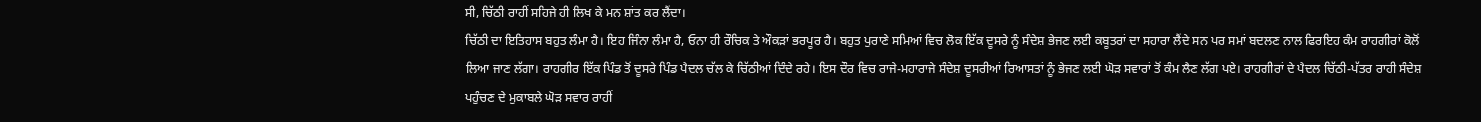ਸੀ, ਚਿੱਠੀ ਰਾਹੀਂ ਸਹਿਜੇ ਹੀ ਲਿਖ ਕੇ ਮਨ ਸ਼ਾਂਤ ਕਰ ਲੈਂਦਾ।
ਚਿੱਠੀ ਦਾ ਇਤਿਹਾਸ ਬਹੁਤ ਲੰਮਾ ਹੈ। ਇਹ ਜਿੰਨਾ ਲੰਮਾ ਹੈ, ਓਨਾ ਹੀ ਰੌਚਿਕ ਤੇ ਔਕੜਾਂ ਭਰਪੂਰ ਹੈ। ਬਹੁਤ ਪੁਰਾਣੇ ਸਮਿਆਂ ਵਿਚ ਲੋਕ ਇੱਕ ਦੂਸਰੇ ਨੂੰ ਸੰਦੇਸ਼ ਭੇਜਣ ਲਈ ਕਬੂਤਰਾਂ ਦਾ ਸਹਾਰਾ ਲੈਂਦੇ ਸਨ ਪਰ ਸਮਾਂ ਬਦਲਣ ਨਾਲ ਫਿਰਇਹ ਕੰਮ ਰਾਹਗੀਰਾਂ ਕੋਲੋਂ ਲਿਆ ਜਾਣ ਲੱਗਾ। ਰਾਹਗੀਰ ਇੱਕ ਪਿੰਡ ਤੋਂ ਦੂਸਰੇ ਪਿੰਡ ਪੈਦਲ ਚੱਲ ਕੇ ਚਿੱਠੀਆਂ ਦਿੰਦੇ ਰਹੇ। ਇਸ ਦੌਰ ਵਿਚ ਰਾਜੇ-ਮਹਾਰਾਜੇ ਸੰਦੇਸ਼ ਦੂਸਰੀਆਂ ਰਿਆਸਤਾਂ ਨੂੰ ਭੇਜਣ ਲਈ ਘੋੜ ਸਵਾਰਾਂ ਤੋਂ ਕੰਮ ਲੈਣ ਲੱਗ ਪਏ। ਰਾਹਗੀਰਾਂ ਦੇ ਪੈਦਲ ਚਿੱਠੀ-ਪੱਤਰ ਰਾਹੀ ਸੰਦੇਸ਼ ਪਹੁੰਚਣ ਦੇ ਮੁਕਾਬਲੇ ਘੋੜ ਸਵਾਰ ਰਾਹੀਂ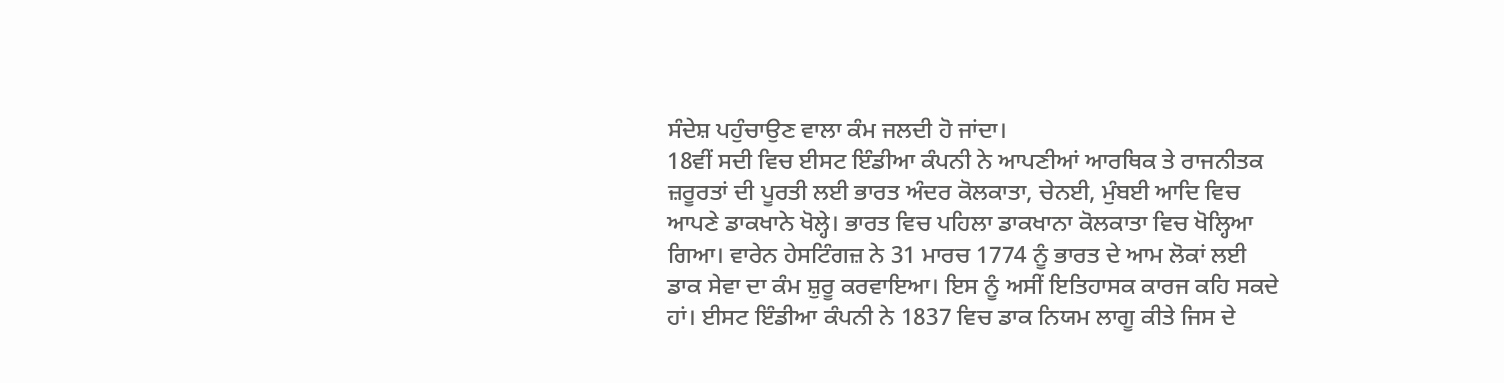ਸੰਦੇਸ਼ ਪਹੁੰਚਾਉਣ ਵਾਲਾ ਕੰਮ ਜਲਦੀ ਹੋ ਜਾਂਦਾ।
18ਵੀਂ ਸਦੀ ਵਿਚ ਈਸਟ ਇੰਡੀਆ ਕੰਪਨੀ ਨੇ ਆਪਣੀਆਂ ਆਰਥਿਕ ਤੇ ਰਾਜਨੀਤਕ ਜ਼ਰੂਰਤਾਂ ਦੀ ਪੂਰਤੀ ਲਈ ਭਾਰਤ ਅੰਦਰ ਕੋਲਕਾਤਾ, ਚੇਨਈ, ਮੁੰਬਈ ਆਦਿ ਵਿਚ ਆਪਣੇ ਡਾਕਖਾਨੇ ਖੋਲ੍ਹੇ। ਭਾਰਤ ਵਿਚ ਪਹਿਲਾ ਡਾਕਖਾਨਾ ਕੋਲਕਾਤਾ ਵਿਚ ਖੋਲ੍ਹਿਆ ਗਿਆ। ਵਾਰੇਨ ਹੇਸਟਿੰਗਜ਼ ਨੇ 31 ਮਾਰਚ 1774 ਨੂੰ ਭਾਰਤ ਦੇ ਆਮ ਲੋਕਾਂ ਲਈ ਡਾਕ ਸੇਵਾ ਦਾ ਕੰਮ ਸ਼ੁਰੂ ਕਰਵਾਇਆ। ਇਸ ਨੂੰ ਅਸੀਂ ਇਤਿਹਾਸਕ ਕਾਰਜ ਕਹਿ ਸਕਦੇ ਹਾਂ। ਈਸਟ ਇੰਡੀਆ ਕੰਪਨੀ ਨੇ 1837 ਵਿਚ ਡਾਕ ਨਿਯਮ ਲਾਗੂ ਕੀਤੇ ਜਿਸ ਦੇ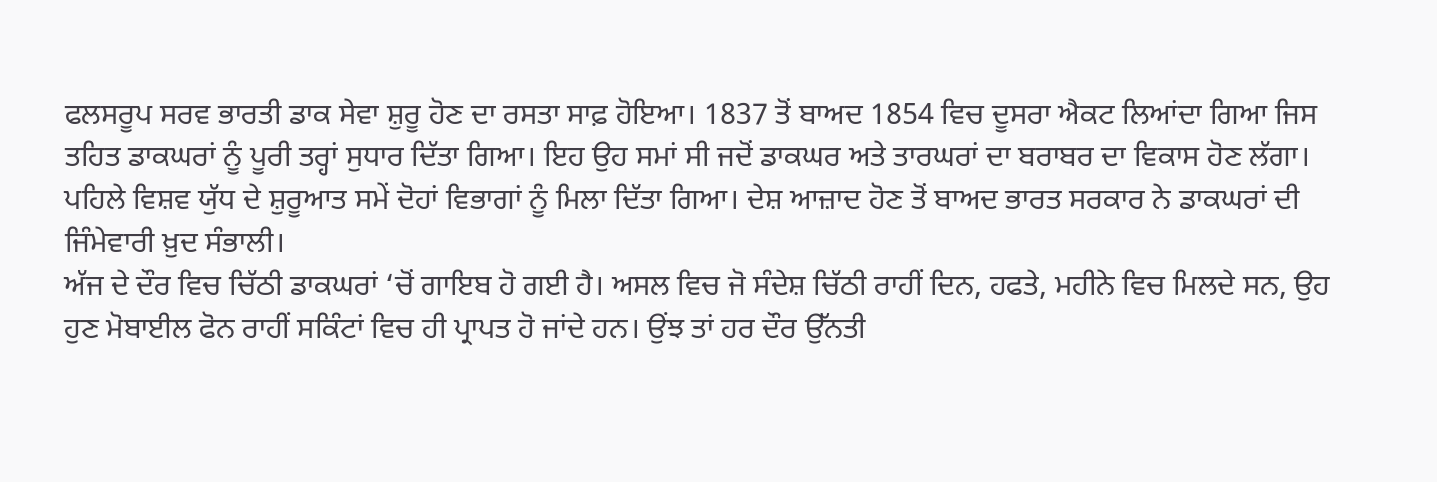ਫਲਸਰੂਪ ਸਰਵ ਭਾਰਤੀ ਡਾਕ ਸੇਵਾ ਸ਼ੁਰੂ ਹੋਣ ਦਾ ਰਸਤਾ ਸਾਫ਼ ਹੋਇਆ। 1837 ਤੋਂ ਬਾਅਦ 1854 ਵਿਚ ਦੂਸਰਾ ਐਕਟ ਲਿਆਂਦਾ ਗਿਆ ਜਿਸ ਤਹਿਤ ਡਾਕਘਰਾਂ ਨੂੰ ਪੂਰੀ ਤਰ੍ਹਾਂ ਸੁਧਾਰ ਦਿੱਤਾ ਗਿਆ। ਇਹ ਉਹ ਸਮਾਂ ਸੀ ਜਦੋਂ ਡਾਕਘਰ ਅਤੇ ਤਾਰਘਰਾਂ ਦਾ ਬਰਾਬਰ ਦਾ ਵਿਕਾਸ ਹੋਣ ਲੱਗਾ। ਪਹਿਲੇ ਵਿਸ਼ਵ ਯੁੱਧ ਦੇ ਸ਼ੁਰੂਆਤ ਸਮੇਂ ਦੋਹਾਂ ਵਿਭਾਗਾਂ ਨੂੰ ਮਿਲਾ ਦਿੱਤਾ ਗਿਆ। ਦੇਸ਼ ਆਜ਼ਾਦ ਹੋਣ ਤੋਂ ਬਾਅਦ ਭਾਰਤ ਸਰਕਾਰ ਨੇ ਡਾਕਘਰਾਂ ਦੀ ਜਿੰਮੇਵਾਰੀ ਖ਼ੁਦ ਸੰਭਾਲੀ।
ਅੱਜ ਦੇ ਦੌਰ ਵਿਚ ਚਿੱਠੀ ਡਾਕਘਰਾਂ ‘ਚੋਂ ਗਾਇਬ ਹੋ ਗਈ ਹੈ। ਅਸਲ ਵਿਚ ਜੋ ਸੰਦੇਸ਼ ਚਿੱਠੀ ਰਾਹੀਂ ਦਿਨ, ਹਫਤੇ, ਮਹੀਨੇ ਵਿਚ ਮਿਲਦੇ ਸਨ, ਉਹ ਹੁਣ ਮੋਬਾਈਲ ਫੋਨ ਰਾਹੀਂ ਸਕਿੰਟਾਂ ਵਿਚ ਹੀ ਪ੍ਰਾਪਤ ਹੋ ਜਾਂਦੇ ਹਨ। ਉਂਝ ਤਾਂ ਹਰ ਦੌਰ ਉੱਨਤੀ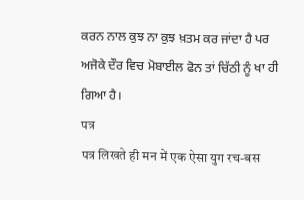ਕਰਨ ਨਾਲ ਕੁਝ ਨਾ ਕੁਝ ਖ਼ਤਮ ਕਰ ਜਾਂਦਾ ਹੈ ਪਰ ਅਜੋਕੇ ਦੌਰ ਵਿਚ ਮੋਬਾਈਲ ਫੋਨ ਤਾਂ ਚਿੱਠੀ ਨੂੰ ਖਾ ਹੀ ਗਿਆ ਹੈ।
पत्र
पत्र लिखते ही मन में एक ऐसा युग रच-बस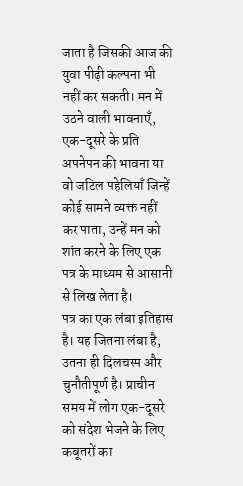जाता है जिसकी आज की युवा पीढ़ी कल्पना भी नहीं कर सकती। मन में उठने वाली भावनाएँ, एक-दूसरे के प्रति अपनेपन की भावना या वो जटिल पहेलियाँ जिन्हें कोई सामने व्यक्त नहीं कर पाता, उन्हें मन को शांत करने के लिए एक पत्र के माध्यम से आसानी से लिख लेता है।
पत्र का एक लंबा इतिहास है। यह जितना लंबा है, उतना ही दिलचस्प और चुनौतीपूर्ण है। प्राचीन समय में लोग एक-दूसरे को संदेश भेजने के लिए कबूतरों का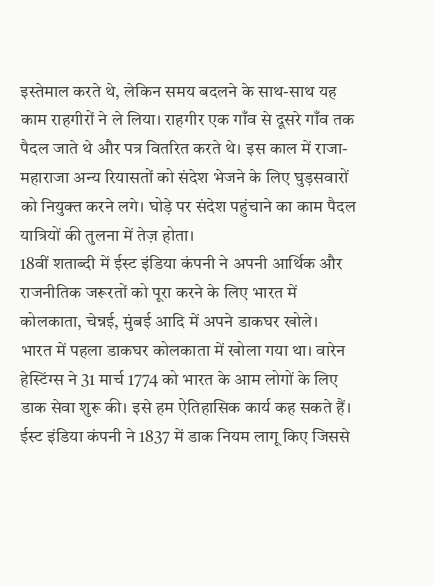इस्तेमाल करते थे, लेकिन समय बदलने के साथ-साथ यह काम राहगीरों ने ले लिया। राहगीर एक गाँव से दूसरे गाँव तक पैदल जाते थे और पत्र वितरित करते थे। इस काल में राजा-महाराजा अन्य रियासतों को संदेश भेजने के लिए घुड़सवारों को नियुक्त करने लगे। घोड़े पर संदेश पहुंचाने का काम पैदल यात्रियों की तुलना में तेज़ होता।
18वीं शताब्दी में ईस्ट इंडिया कंपनी ने अपनी आर्थिक और राजनीतिक जरूरतों को पूरा करने के लिए भारत में कोलकाता, चेन्नई, मुंबई आदि में अपने डाकघर खोले।
भारत में पहला डाकघर कोलकाता में खोला गया था। वारेन हेस्टिंग्स ने 31 मार्च 1774 को भारत के आम लोगों के लिए डाक सेवा शुरू की। इसे हम ऐतिहासिक कार्य कह सकते हैं। ईस्ट इंडिया कंपनी ने 1837 में डाक नियम लागू किए जिससे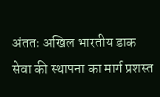अंततः अखिल भारतीय डाक सेवा की स्थापना का मार्ग प्रशस्त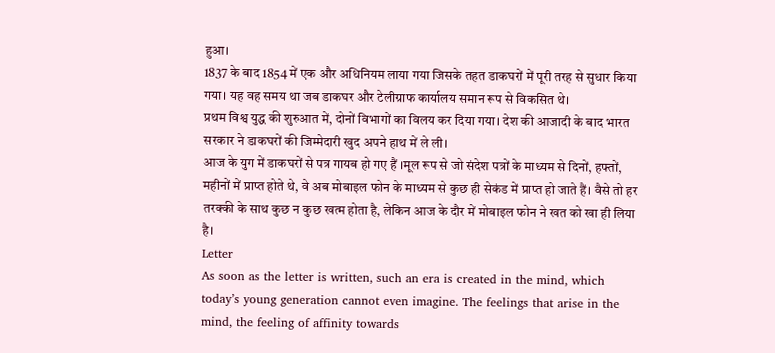हुआ।
1837 के बाद 1854 में एक और अधिनियम लाया गया जिसके तहत डाकघरों में पूरी तरह से सुधार किया गया। यह वह समय था जब डाकघर और टेलीग्राफ कार्यालय समान रूप से विकसित थे।
प्रथम विश्व युद्ध की शुरुआत में, दोनों विभागों का विलय कर दिया गया। देश की आजादी के बाद भारत सरकार ने डाकघरों की जिम्मेदारी खुद अपने हाथ में ले ली।
आज के युग में डाकघरों से पत्र गायब हो गए हैं ।मूल रूप से जो संदेश पत्रों के माध्यम से दिनों, हफ्तों, महीनों में प्राप्त होते थे, वे अब मोबाइल फोन के माध्यम से कुछ ही सेकंड में प्राप्त हो जाते हैं। वैसे तो हर तरक्की के साथ कुछ न कुछ खत्म होता है, लेकिन आज के दौर में मोबाइल फोन ने खत को खा ही लिया है।
Letter
As soon as the letter is written, such an era is created in the mind, which today’s young generation cannot even imagine. The feelings that arise in the mind, the feeling of affinity towards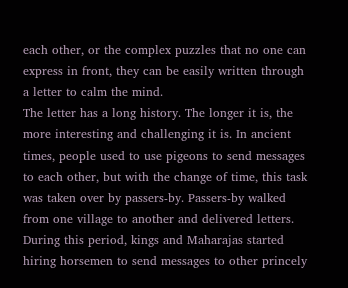each other, or the complex puzzles that no one can express in front, they can be easily written through a letter to calm the mind.
The letter has a long history. The longer it is, the more interesting and challenging it is. In ancient times, people used to use pigeons to send messages to each other, but with the change of time, this task was taken over by passers-by. Passers-by walked from one village to another and delivered letters. During this period, kings and Maharajas started hiring horsemen to send messages to other princely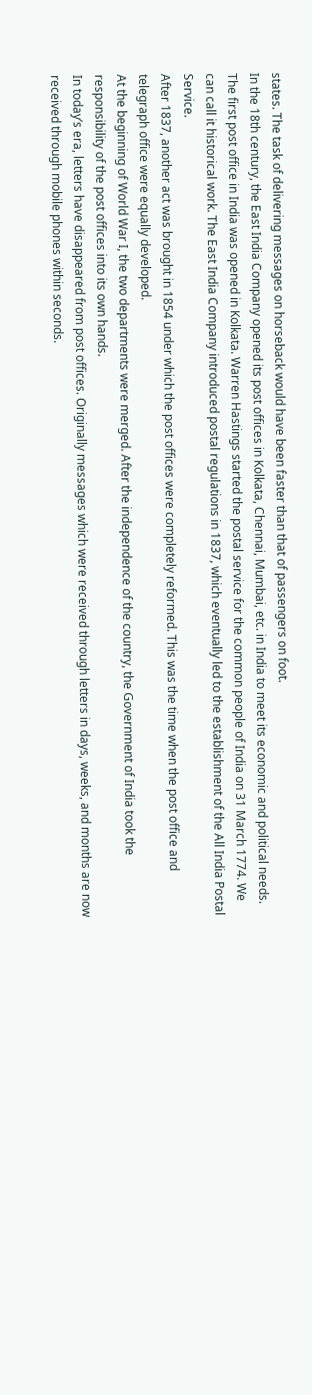states. The task of delivering messages on horseback would have been faster than that of passengers on foot.
In the 18th century, the East India Company opened its post offices in Kolkata, Chennai, Mumbai, etc. in India to meet its economic and political needs.
The first post office in India was opened in Kolkata. Warren Hastings started the postal service for the common people of India on 31 March 1774. We can call it historical work. The East India Company introduced postal regulations in 1837, which eventually led to the establishment of the All India Postal Service.
After 1837, another act was brought in 1854 under which the post offices were completely reformed. This was the time when the post office and telegraph office were equally developed.
At the beginning of World War I, the two departments were merged. After the independence of the country, the Government of India took the responsibility of the post offices into its own hands.
In today’s era, letters have disappeared from post offices. Originally messages which were received through letters in days, weeks, and months are now received through mobile phones within seconds.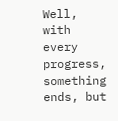Well, with every progress, something ends, but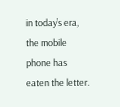in today’s era, the mobile phone has eaten the letter.